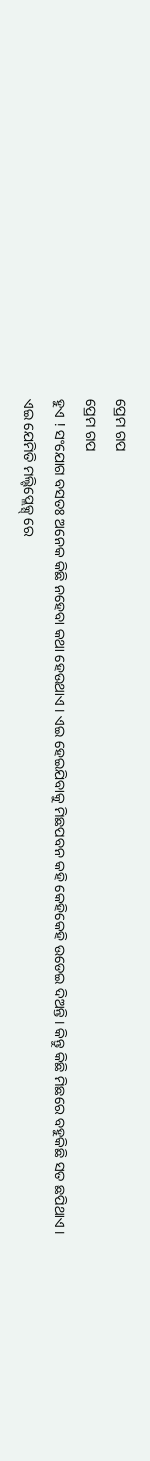ପ୍ରେମ ଗପ
ପ୍ରେମ ଗପ
ହୁଏ ! ସଂଯୋଗ ବସତଃ ଅନେକ କିଛି ନହେବା କଥା ହେଉଥାଏ । ଏଇ ହେଇଯିବାକୁ ମିଛପବନ କହି କେହିକେହି ଉଡେଇ ଦିଅନ୍ତି । କିନ୍ତୁ କିଛି ମିଛରେ ବହୁକିଛି ସତ ଛପିଥାଏ ।
ଏଇ ଯେମିତି ମଲ୍ଟିପ୍ଲେକ୍ସ୍ ରେ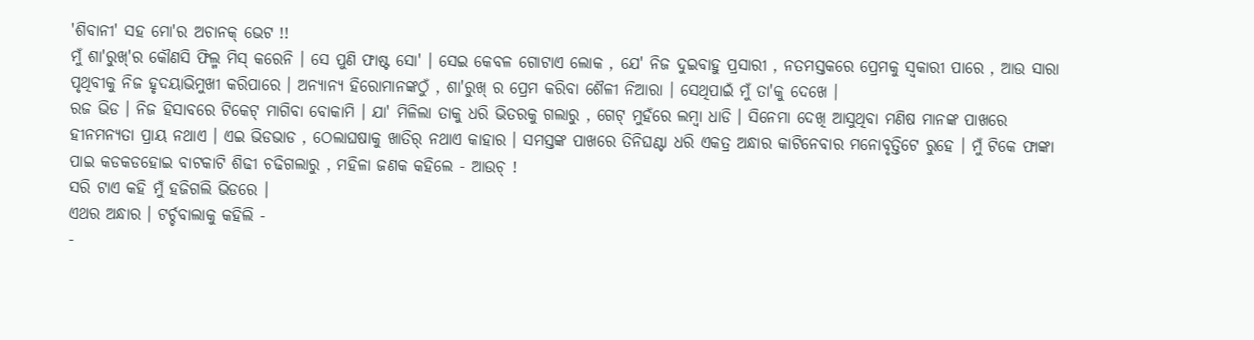'ଶିବାନୀ' ସହ ମୋ'ର ଅଚାନକ୍ ଭେଟ !!
ମୁଁ ଶା'ରୁଖ୍'ର କୌଣସି ଫିଲ୍ମ ମିସ୍ କରେନି । ସେ ପୁଣି ଫାଷ୍ଟ ସୋ' । ସେଇ କେବଳ ଗୋଟାଏ ଲୋକ , ଯେ' ନିଜ ଦୁଇବାହୁ ପ୍ରସାରୀ , ନତମସ୍ତକରେ ପ୍ରେମକୁ ସ୍ୱକାରୀ ପାରେ , ଆଉ ସାରା ପୃଥିବୀକୁ ନିଜ ହୃଦୟାଭିମୁଖୀ କରିପାରେ । ଅନ୍ୟାନ୍ୟ ହିରୋମାନଙ୍କଠୁଁ , ଶା'ରୁଖ୍ ର ପ୍ରେମ କରିବା ଶୈଳୀ ନିଆରା । ସେଥିପାଇଁ ମୁଁ ତା'କୁ ଦେଖେ ।
ରଜ ଭିଡ । ନିଜ ହିସାବରେ ଟିକେଟ୍ ମାଗିବା ବୋକାମି । ଯା' ମିଳିଲା ତାକୁ ଧରି ଭିତରକୁ ଗଲାରୁ , ଗେଟ୍ ମୁହଁରେ ଲମ୍ୱା ଧାଡି । ସିନେମା ଦେଖି ଆସୁଥିବା ମଣିଷ ମାନଙ୍କ ପାଖରେ ହୀନମନ୍ୟତା ପ୍ରାୟ ନଥାଏ । ଏଇ ଭିଡଭାଡ , ଠେଲାଘଷାକୁ ଖାତିର୍ ନଥାଏ କାହାର । ସମସ୍ତଙ୍କ ପାଖରେ ତିନିଘଣ୍ଟା ଧରି ଏକତ୍ର ଅନ୍ଧାର କାଟିନେବାର ମନୋବୃତ୍ତିଟେ ରୁହେ । ମୁଁ ଟିକେ ଫାଙ୍କା ପାଇ କଡକଡହୋଇ ବାଟକାଟି ଶିଢୀ ଚଢିଗଲାରୁ , ମହିଳା ଜଣକ କହିଲେ - ଆଉଚ୍ !
ସରି ଟାଏ କହି ମୁଁ ହଜିଗଲି ଭିଡରେ ।
ଏଥର ଅନ୍ଧାର । ଟର୍ଚ୍ଚବାଲାକୁ କହିଲି -
-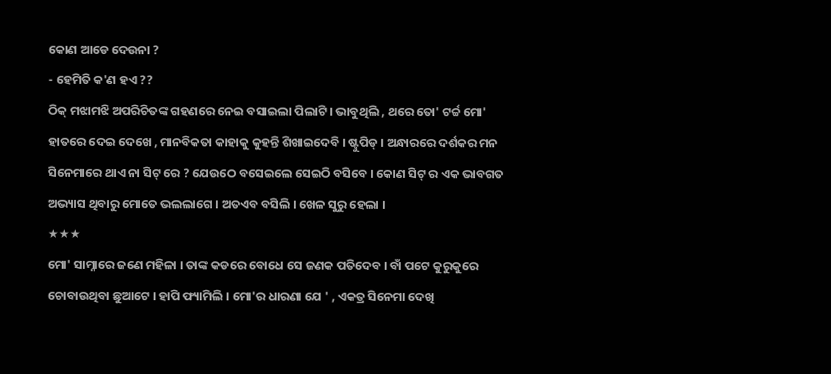କୋଣ ଆଡେ ଦେଉନା ?
- ହେମିତି କ'ଣ ହଏ ??
ଠିକ୍ ମଝାମଝି ଅପରିଚିତଙ୍କ ଗହଣରେ ନେଇ ବସାଇଲା ପିଲାଟି । ଭାବୁଥିଲି , ଥରେ ତୋ' ଟର୍ଚ୍ଚ ମୋ' ହାତରେ ଦେଇ ଦେଖେ , ମାନବିକତା କାହାକୁ କୁହନ୍ତି ଶିଖାଇଦେବି । ଷ୍ଟୁପିଡ୍ । ଅନ୍ଧାରରେ ଦର୍ଶକର ମନ ସିନେମାରେ ଥାଏ ନା ସିଟ୍ ରେ ? ଯେଉଠେ ବସେଇଲେ ସେଇଠି ବସିବେ । କୋଣ ସିଟ୍ ର ଏକ ଭାବଗତ ଅଭ୍ୟାସ ଥିବାରୁ ମୋତେ ଭଲଲାଗେ । ଅତଏବ ବସିଲି । ଖେଳ ସୁରୁ ହେଲା ।
★★★
ମୋ' ସାମ୍ନାରେ ଜଣେ ମହିଳା । ତାଙ୍କ କଡରେ ବୋଧେ ସେ ଜଣକ ପତିଦେବ । ବାଁ ପଟେ କୁରୁକୁରେ ଚୋବାଉଥିବା ଛୁଆଟେ । ହାପି ଫ୍ୟାମିଲି । ମୋ'ର ଧାରଣା ଯେ ' , ଏକତ୍ର ସିନେମା ଦେଖି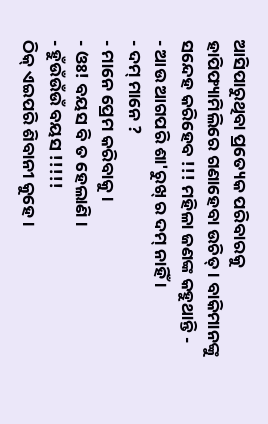ଆସିପାରୁଥିବା ପ୍ରତ୍ୟେକ ପରିବାରକୁ ହାପିଫ୍ୟାମିଲିରେ ଗଣାହେବା ଉଚିତ୍ । ବାକିମାନଙ୍କୁ ସନ୍ଦେହ କରିହେବ !!! ମହିଳା ଜଣଙ୍କ କହୁଥାନ୍ତି -
- ଆଉ ଆଗପରି ଶା'ରୁଖ୍ ର ଦମ୍ ନାହିଁ ।
- ଦମ୍ ମାନେ ?
- ମାନେ ପ୍ରେମ କରିବାକୁ ।
- ଓଃ! ବୟସ ବି ତ ହେଲାଣି ।
- ହୁଁଉଁଉଁଉଁ ବୟସ !!!!!
ଠିକ୍ ଏଇପରି ଶିବାନୀ କୁହେ ।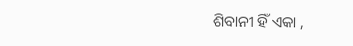ଶିବାନୀ ହିଁ ଏକା ,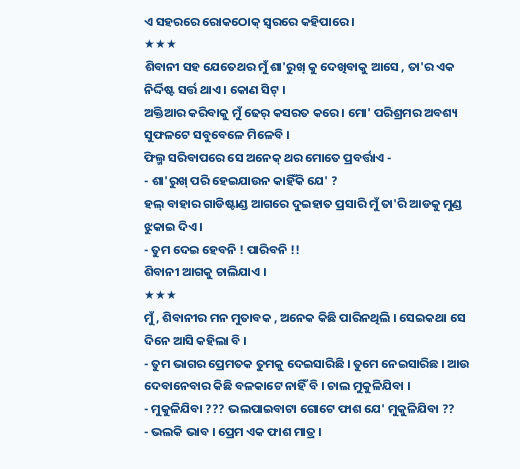ଏ ସହରରେ ରୋକଠୋକ୍ ସ୍ୱରରେ କହିପାରେ ।
★★★
ଶିବାନୀ ସହ ଯେତେଥର ମୁଁ ଶା'ରୁଖ୍ କୁ ଦେଖିବାକୁ ଆସେ , ତା'ର ଏକ ନିର୍ଦ୍ଦିଷ୍ଟ ସର୍ତ୍ତ ଥାଏ । କୋଣ ସିଟ୍ ।
ଅକ୍ତିଆର କରିବାକୁ ମୁଁ ଢେର୍ କସରତ କରେ । ମୋ' ପରିଶ୍ରମର ଅବଶ୍ୟ ସୁଫଳଟେ ସବୁବେଳେ ମିଳେବି ।
ଫିଲ୍ମ ସରିବାପରେ ସେ ଅନେକ୍ ଥର ମୋତେ ପ୍ରବର୍ତ୍ତାଏ -
- ଶା'ରୁଖ୍ ପରି ହେଇଯାଉନ କାହିଁକି ଯେ' ?
ହଲ୍ ବାହାର ଗାଡିଷ୍ଟାଣ୍ଡ ଆଗରେ ଦୁଇହାତ ପ୍ରସାରି ମୁଁ ତା'ରି ଆଡକୁ ମୁଣ୍ଡ ଝୁକାଇ ଦିଏ ।
- ତୁମ ଦେଇ ହେବନି ! ପାରିବନି !!
ଶିବାନୀ ଆଗକୁ ଚାଲିଯାଏ ।
★★★
ମୁଁ , ଶିବାନୀର ମନ ମୁତାବକ , ଅନେକ କିଛି ପାରିନଥିଲି । ସେଇକଥା ସେ ଦିନେ ଆସି କହିଲା ବି ।
- ତୁମ ଭାଗର ପ୍ରେମତକ ତୁମକୁ ଦେଇସାରିଛି । ତୁମେ ନେଇସାରିଛ । ଆଉ ଦେବାନେବାର କିଛି ବଳକାଟେ ନାହିଁ ବି । ଚାଲ ମୁକୁଳିଯିବା ।
- ମୁକୁଳିଯିବା ??? ଭଲପାଇବାଟା ଗୋଟେ ଫାଶ ଯେ' ମୁକୁଳିଯିବା ??
- ଭଲକି ଭାବ । ପ୍ରେମ ଏକ ଫାଶ ମାତ୍ର ।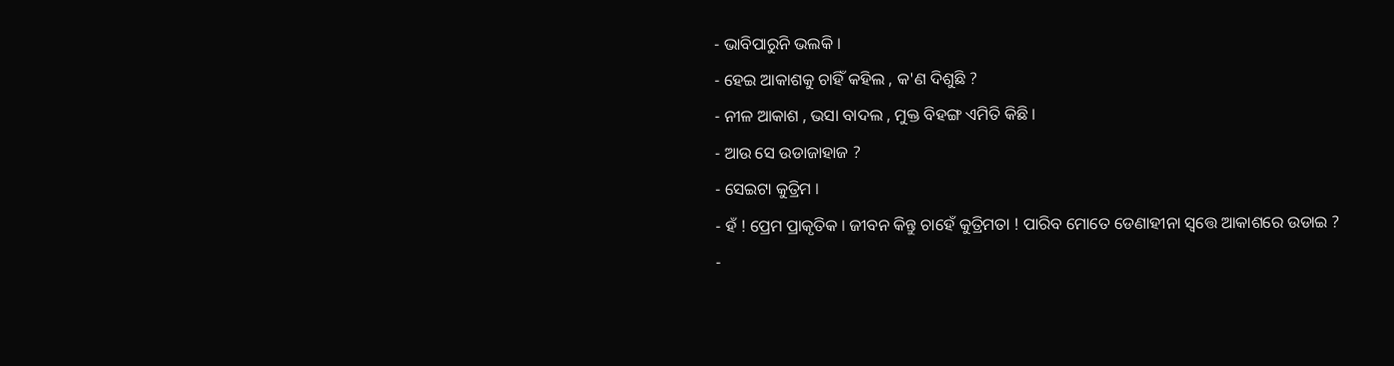- ଭାବିପାରୁନି ଭଲକି ।
- ହେଇ ଆକାଶକୁ ଚାହିଁ କହିଲ , କ'ଣ ଦିଶୁଛି ?
- ନୀଳ ଆକାଶ , ଭସା ବାଦଲ , ମୁକ୍ତ ବିହଙ୍ଗ ଏମିତି କିଛି ।
- ଆଉ ସେ ଉଡାଜାହାଜ ?
- ସେଇଟା କୁତ୍ରିମ ।
- ହଁ ! ପ୍ରେମ ପ୍ରାକୃତିକ । ଜୀବନ କିନ୍ତୁ ଚାହେଁ କୁତ୍ରିମତା ! ପାରିବ ମୋତେ ଡେଣାହୀନା ସ୍ୱତ୍ତେ ଆକାଶରେ ଉଡାଇ ?
-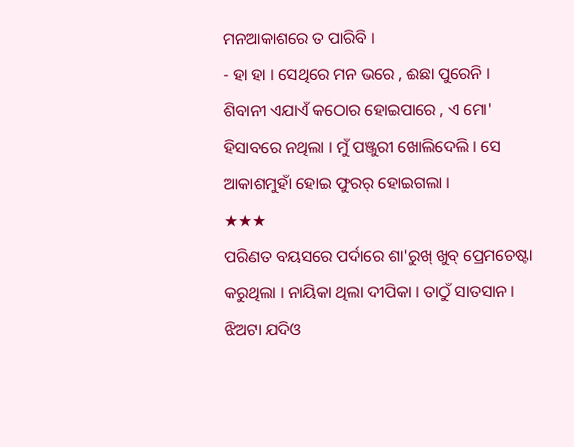ମନଆକାଶରେ ତ ପାରିବି ।
- ହା ହା । ସେଥିରେ ମନ ଭରେ , ଈଛା ପୁରେନି ।
ଶିବାନୀ ଏଯାଏଁ କଠୋର ହୋଇପାରେ , ଏ ମୋ' ହିସାବରେ ନଥିଲା । ମୁଁ ପଞ୍ଜୁରୀ ଖୋଲିଦେଲି । ସେ ଆକାଶମୁହାଁ ହୋଇ ଫୁରର୍ ହୋଇଗଲା ।
★★★
ପରିଣତ ବୟସରେ ପର୍ଦାରେ ଶା'ରୁଖ୍ ଖୁବ୍ ପ୍ରେମଚେଷ୍ଟା କରୁଥିଲା । ନାୟିକା ଥିଲା ଦୀପିକା । ତାଠୁଁ ସାତସାନ । ଝିଅଟା ଯଦିଓ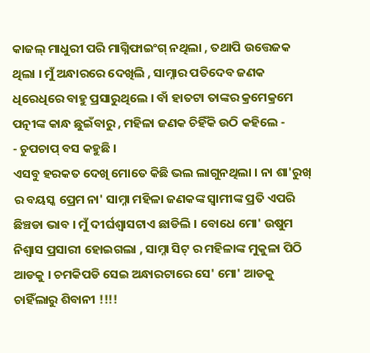କାଜଲ୍ ମାଧୁରୀ ପରି ମାଗ୍ନିଫାଇଂଗ୍ ନଥିଲା , ତଥାପି ଉତ୍ତେଜକ ଥିଲା । ମୁଁ ଅନ୍ଧାରରେ ଦେଖିଲି , ସାମ୍ନାର ପତିଦେବ ଜଣକ ଧିରେଧିରେ ବାହୁ ପ୍ରସାରୁଥିଲେ । ବାଁ ହାତଟା ତାଙ୍କର କ୍ରମେକ୍ରମେ ପତ୍ନୀଙ୍କ କାନ୍ଧ ଛୁଇଁବାରୁ , ମହିଳା ଜଣକ ଚିହିଁକି ଉଠି କହିଲେ -
- ଚୁପଚାପ୍ ବସ କହୁଛି ।
ଏସବୁ ହରକତ ଦେଖି ମୋତେ କିଛି ଭଲ ଲାଗୁନଥିଲା । ନା ଶା'ରୁଖ୍ ର ବୟସ୍କ ପ୍ରେମ ନା' ସାମ୍ନା ମହିଳା ଜଣକଙ୍କ ସ୍ୱାମୀଙ୍କ ପ୍ରତି ଏପରି ଛିଞ୍ଚଡା ଭାବ । ମୁଁ ଦୀର୍ଘଶ୍ୱାସଟାଏ ଛାଡିଲି । ବୋଧେ ମୋ' ଉଷୁମ ନିଶ୍ୱାସ ପ୍ରସାରୀ ହୋଇଗଲା , ସାମ୍ନା ସିଟ୍ ର ମହିଳାଙ୍କ ମୁକୁଳା ପିଠି ଆଡକୁ । ଚମକିପଡି ସେଇ ଅନ୍ଧାରଟାରେ ସେ' ମୋ' ଆଡକୁ ଚାହିଁଲାରୁ ଶିବାନୀ !!!!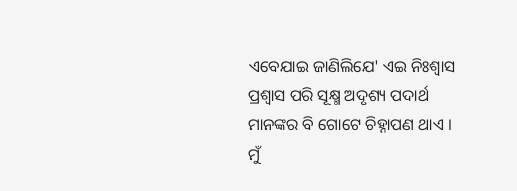ଏବେଯାଇ ଜାଣିଲିଯେ' ଏଇ ନିଃଶ୍ୱାସ ପ୍ରଶ୍ୱାସ ପରି ସୂକ୍ଷ୍ମ ଅଦୃଶ୍ୟ ପଦାର୍ଥ ମାନଙ୍କର ବି ଗୋଟେ ଚିହ୍ନାପଣ ଥାଏ ।
ମୁଁ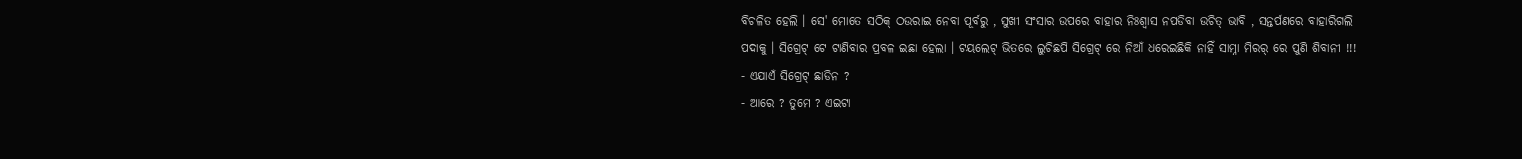ବିଚଳିତ ହେଲି । ସେ' ମୋତେ ସଠିକ୍ ଠଉରାଇ ନେବା ପୂର୍ବରୁ , ସୁଖୀ ସଂସାର ଉପରେ ବାହାର ନିଃଶ୍ବାସ ନପଡିବା ଉଚିତ୍ ଭାବି , ସନ୍ତର୍ପଣରେ ବାହାରିଗଲି ପଦାକୁ । ସିଗ୍ରେଟ୍ ଟେ ଟାଣିବାର ପ୍ରବଳ ଇଛା ହେଲା । ଟୟଲେଟ୍ ଭିତରେ ଲୁଚିଛପି ସିଗ୍ରେଟ୍ ରେ ନିଆଁ ଧରେଇଛିକି ନାହିଁ ସାମ୍ନା ମିରର୍ ରେ ପୁଣି ଶିବାନୀ !!!
- ଏଯାଏଁ ସିଗ୍ରେଟ୍ ଛାଡିନ ?
- ଆରେ ? ତୁମେ ? ଏଇଟା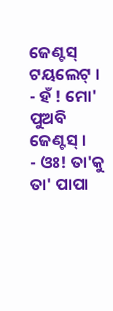ଜେଣ୍ଟସ୍ ଟୟଲେଟ୍ ।
- ହଁ ! ମୋ' ପୁଅବି ଜେଣ୍ଟସ୍ ।
- ଓଃ! ତା'କୁ ତା' ପାପା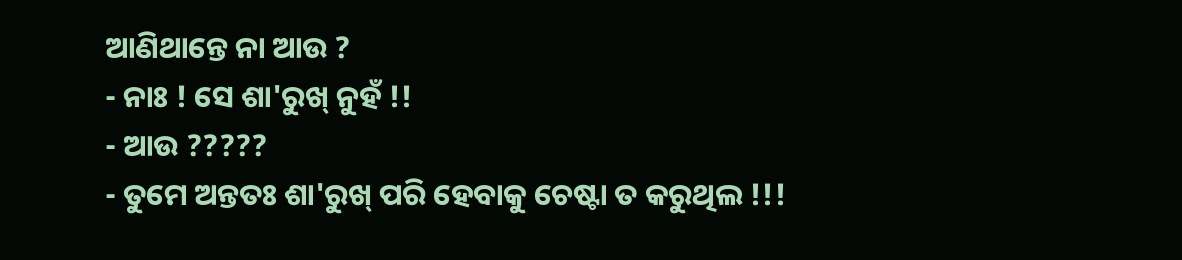ଆଣିଥାନ୍ତେ ନା ଆଉ ?
- ନାଃ ! ସେ ଶା'ରୁଖ୍ ନୁହଁ !!
- ଆଉ ?????
- ତୁମେ ଅନ୍ତତଃ ଶା'ରୁଖ୍ ପରି ହେବାକୁ ଚେଷ୍ଟା ତ କରୁଥିଲ !!!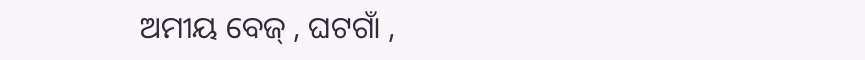ଅମୀୟ ବେଜ୍ , ଘଟଗାଁ ,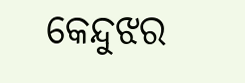କେନ୍ଦୁଝର